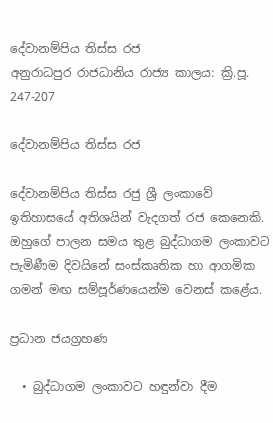දේවානම්පිය තිස්ස රජ
අනුරාධපුර රාජධානිය රාජ්‍ය කාලය: ක්‍රි.පූ. 247-207

දේවානම්පිය තිස්ස රජ

දේවානම්පිය තිස්ස රජු ශ්‍රී ලංකාවේ ඉතිහාසයේ අතිශයින් වැදගත් රජ කෙනෙකි. ඔහුගේ පාලන සමය තුළ බුද්ධාගම ලංකාවට පැමිණීම දිවයිනේ සංස්කෘතික හා ආගමික ගමන් මඟ සම්පූර්ණයෙන්ම වෙනස් කළේය.

ප්‍රධාන ජයග්‍රහණ

  • බුද්ධාගම ලංකාවට හඳුන්වා දීම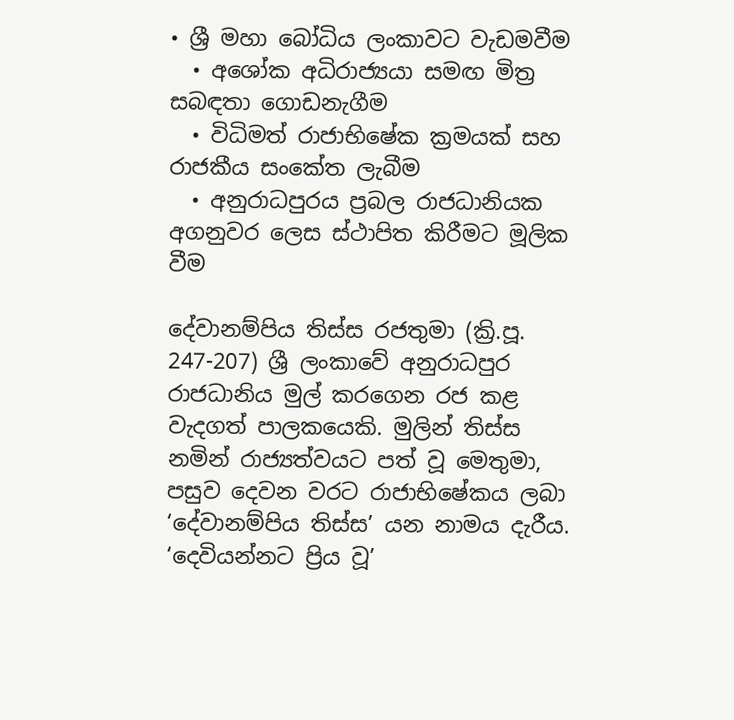• ශ්‍රී මහා බෝධිය ලංකාවට වැඩමවීම
  • අශෝක අධිරාජ්‍යයා සමඟ මිත්‍ර සබඳතා ගොඩනැගීම
  • විධිමත් රාජාභිෂේක ක්‍රමයක් සහ රාජකීය සංකේත ලැබීම
  • අනුරාධපුරය ප්‍රබල රාජධානියක අගනුවර ලෙස ස්ථාපිත කිරීමට මූලික වීම

දේවානම්පිය තිස්ස රජතුමා (ක්‍රි.පූ. 247-207) ශ්‍රී ලංකාවේ අනුරාධපුර රාජධානිය මුල් කරගෙන රජ කළ වැදගත් පාලකයෙකි. මුලින් තිස්ස නමින් රාජ්‍යත්වයට පත් වූ මෙතුමා, පසුව දෙවන වරට රාජාභිෂේකය ලබා ‘දේවානම්පිය තිස්ස’ යන නාමය දැරීය. ‘දෙවියන්නට ප්‍රිය වූ’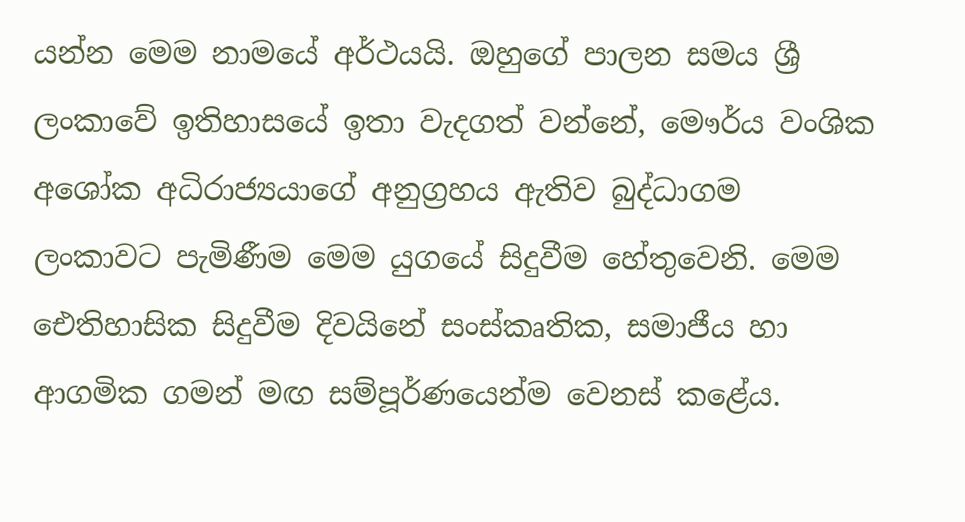යන්න මෙම නාමයේ අර්ථයයි. ඔහුගේ පාලන සමය ශ්‍රී ලංකාවේ ඉතිහාසයේ ඉතා වැදගත් වන්නේ, මෞර්ය වංශික අශෝක අධිරාජ්‍යයාගේ අනුග්‍රහය ඇතිව බුද්ධාගම ලංකාවට පැමිණීම මෙම යුගයේ සිදුවීම හේතුවෙනි. මෙම ඓතිහාසික සිදුවීම දිවයිනේ සංස්කෘතික, සමාජීය හා ආගමික ගමන් මඟ සම්පූර්ණයෙන්ම වෙනස් කළේය.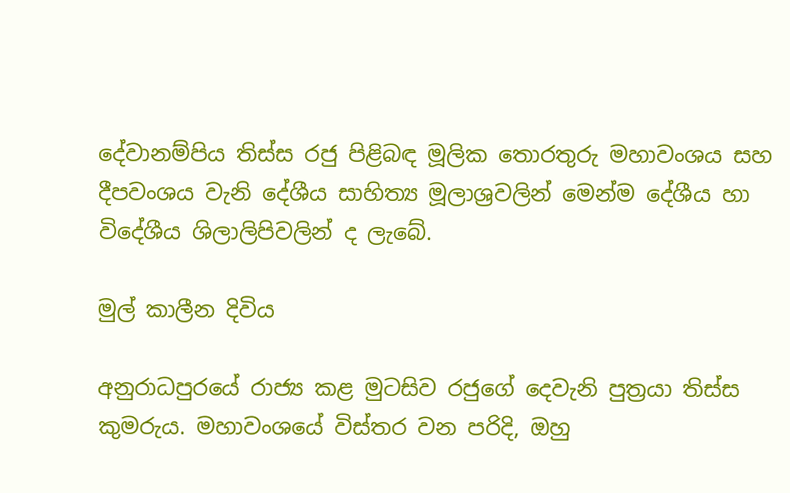දේවානම්පිය තිස්ස රජු පිළිබඳ මූලික තොරතුරු මහාවංශය සහ දීපවංශය වැනි දේශීය සාහිත්‍ය මූලාශ්‍රවලින් මෙන්ම දේශීය හා විදේශීය ශිලාලිපිවලින් ද ලැබේ.

මුල් කාලීන දිවිය

අනුරාධපුරයේ රාජ්‍ය කළ මුටසිව රජුගේ දෙවැනි පුත්‍රයා තිස්ස කුමරුය. මහාවංශයේ විස්තර වන පරිදි, ඔහු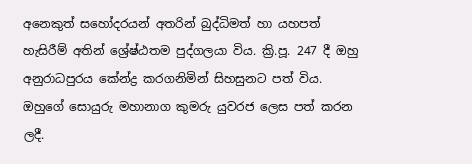අනෙකුත් සහෝදරයන් අතරින් බුද්ධිමත් හා යහපත් හැසිරීම් අතින් ශ්‍රේෂ්ඨතම පුද්ගලයා විය. ක්‍රි.පූ. 247 දී ඔහු අනුරාධපුරය කේන්ද්‍ර කරගනිමින් සිහසුනට පත් විය. ඔහුගේ සොයුරු මහානාග කුමරු යුවරජ ලෙස පත් කරන ලදී.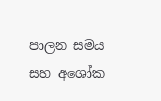පාලන සමය සහ අශෝක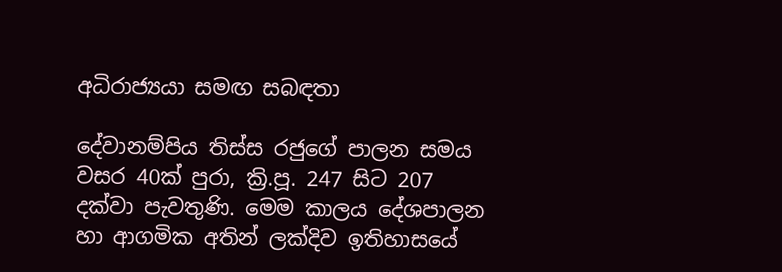අධිරාජ්‍යයා සමඟ සබඳතා

දේවානම්පිය තිස්ස රජුගේ පාලන සමය වසර 40ක් පුරා, ක්‍රි.පූ. 247 සිට 207 දක්වා පැවතුණි. මෙම කාලය දේශපාලන හා ආගමික අතින් ලක්දිව ඉතිහාසයේ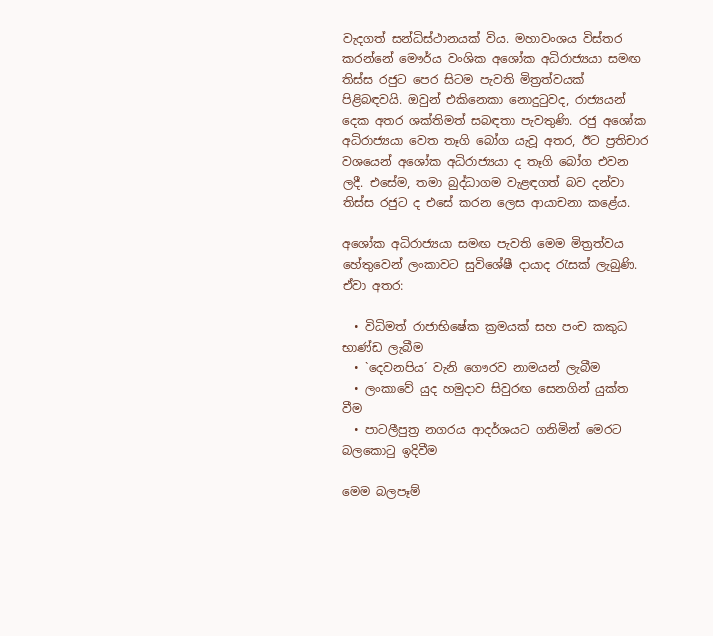වැදගත් සන්ධිස්ථානයක් විය. මහාවංශය විස්තර කරන්නේ මෞර්ය වංශික අශෝක අධිරාජ්‍යයා සමඟ තිස්ස රජුට පෙර සිටම පැවති මිත්‍රත්වයක් පිළිබඳවයි. ඔවුන් එකිනෙකා නොදුටුවද, රාජ්‍යයන් දෙක අතර ශක්තිමත් සබඳතා පැවතුණි. රජු අශෝක අධිරාජ්‍යයා වෙත තෑගි බෝග යැවූ අතර, ඊට ප්‍රතිචාර වශයෙන් අශෝක අධිරාජ්‍යයා ද තෑගි බෝග එවන ලදී. එසේම, තමා බුද්ධාගම වැළඳගත් බව දන්වා තිස්ස රජුට ද එසේ කරන ලෙස ආයාචනා කළේය.

අශෝක අධිරාජ්‍යයා සමඟ පැවති මෙම මිත්‍රත්වය හේතුවෙන් ලංකාවට සුවිශේෂී දායාද රැසක් ලැබුණි. ඒවා අතර:

  • විධිමත් රාජාභිෂේක ක්‍රමයක් සහ පංච කකුධ භාණ්ඩ ලැබීම
  • `දෙවනපිය´ වැනි ගෞරව නාමයන් ලැබීම
  • ලංකාවේ යුද හමුදාව සිවුරඟ සෙනගින් යුක්ත වීම
  • පාටලීපුත්‍ර නගරය ආදර්ශයට ගනිමින් මෙරට බලකොටු ඉදිවීම

මෙම බලපෑම්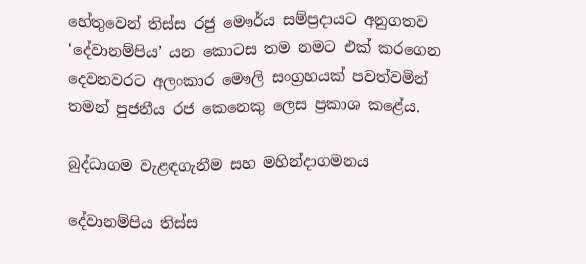හේතුවෙන් තිස්ස රජු මෞර්ය සම්ප්‍රදායට අනුගතව ‘දේවානම්පිය’ යන කොටස තම නමට එක් කරගෙන දෙවනවරට අලංකාර මෞලි සංග්‍රහයක් පවත්වමින් තමන් පුජනීය රජ කෙනෙකු ලෙස ප්‍රකාශ කළේය.

බුද්ධාගම වැළඳගැනීම සහ මහින්දාගමනය

දේවානම්පිය තිස්ස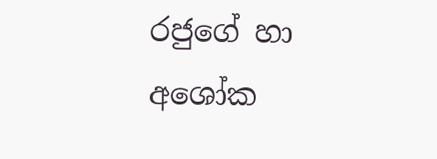රජුගේ හා අශෝක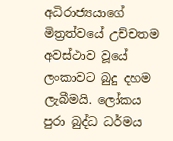අධිරාජ්‍යයාගේ මිත්‍රත්වයේ උච්චතම අවස්ථාව වූයේ ලංකාවට බුදු දහම ලැබීමයි. ලෝකය පුරා බුද්ධ ධර්මය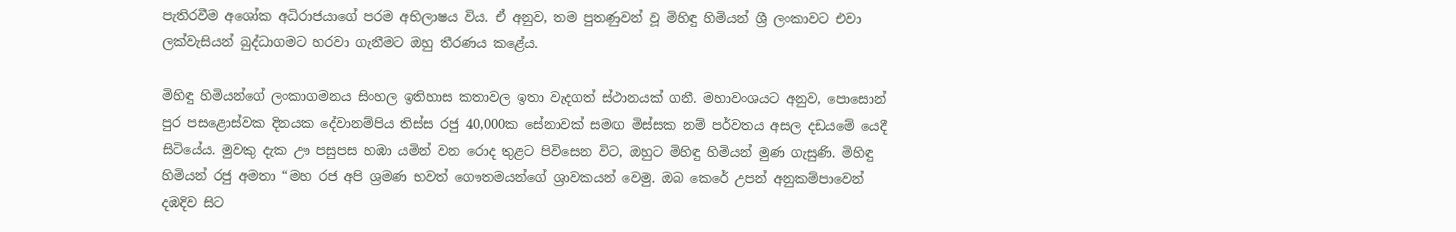පැතිරවීම අශෝක අධිරාජයාගේ පරම අභිලාෂය විය. ඒ අනුව, තම පුතණුවන් වූ මිහිඳු හිමියන් ශ්‍රී ලංකාවට එවා ලක්වැසියන් බුද්ධාගමට හරවා ගැනීමට ඔහු තීරණය කළේය.

මිහිඳු හිමියන්ගේ ලංකාගමනය සිංහල ඉතිහාස කතාවල ඉතා වැදගත් ස්ථානයක් ගනී. මහාවංශයට අනුව, පොසොන් පුර පසළොස්වක දිනයක දේවානම්පිය තිස්ස රජු 40,000ක සේනාවක් සමඟ මිස්සක නම් පර්වතය අසල දඩයමේ යෙදී සිටියේය. මුවකු දැක ඌ පසුපස හඹා යමින් වන රොද තුළට පිවිසෙන විට, ඔහුට මිහිඳු හිමියන් මුණ ගැසුණි. මිහිඳු හිමියන් රජු අමතා “මහ රජ අපි ශ්‍රමණ භවත් ගෞතමයන්ගේ ශ්‍රාවකයන් වෙමු. ඔබ කෙරේ උපන් අනුකම්පාවෙන් දඹදිව සිට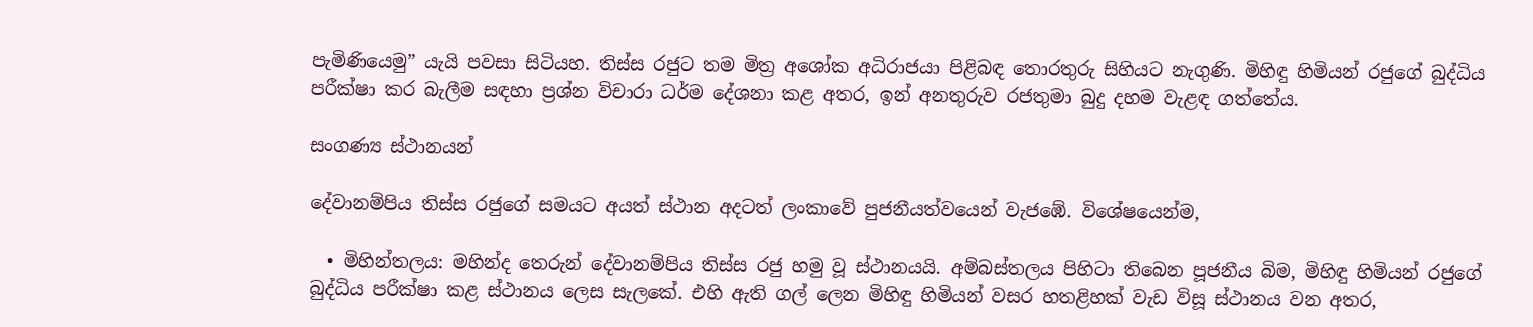පැමිණියෙමු” යැයි පවසා සිටියහ. තිස්ස රජුට තම මිත්‍ර අශෝක අධිරාජයා පිළිබඳ තොරතුරු සිහියට නැගුණි. මිහිඳු හිමියන් රජුගේ බුද්ධිය පරීක්ෂා කර බැලීම සඳහා ප්‍රශ්න විචාරා ධර්ම දේශනා කළ අතර, ඉන් අනතුරුව රජතුමා බුදු දහම වැළඳ ගත්තේය.

සංගණ්‍ය ස්ථානයන්

දේවානම්පිය තිස්ස රජුගේ සමයට අයත් ස්ථාන අදටත් ලංකාවේ පුජනීයත්වයෙන් වැජඹේ. විශේෂයෙන්ම,

  • මිහින්තලය: මහින්ද තෙරුන් දේවානම්පිය තිස්ස රජු හමු වූ ස්ථානයයි. අම්බස්තලය පිහිටා තිබෙන පූජනීය බිම, මිහිඳු හිමියන් රජුගේ බුද්ධිය පරීක්ෂා කළ ස්ථානය ලෙස සැලකේ. එහි ඇති ගල් ලෙන මිහිඳු හිමියන් වසර හතළිහක් වැඩ විසූ ස්ථානය වන අතර,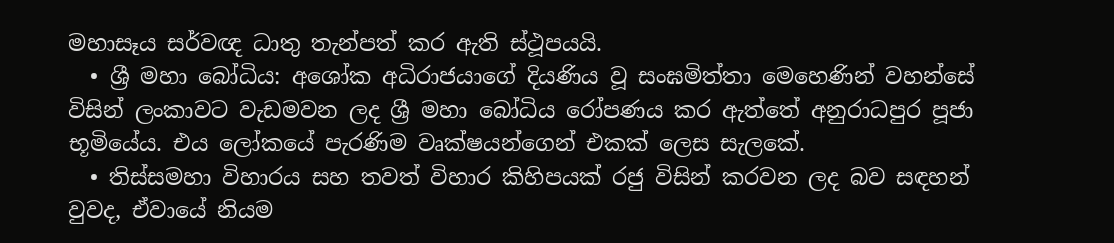මහාසෑය සර්වඥ ධාතු තැන්පත් කර ඇති ස්ථූපයයි.
  • ශ්‍රී මහා බෝධිය: අශෝක අධිරාජයාගේ දියණිය වූ සංඝමිත්තා මෙහෙණින් වහන්සේ විසින් ලංකාවට වැඩමවන ලද ශ්‍රී මහා බෝධිය රෝපණය කර ඇත්තේ අනුරාධපුර පූජා භූමියේය. එය ලෝකයේ පැරණිම වෘක්ෂයන්ගෙන් එකක් ලෙස සැලකේ.
  • තිස්සමහා විහාරය සහ තවත් විහාර කිහිපයක් රජු විසින් කරවන ලද බව සඳහන් වුවද, ඒවායේ නියම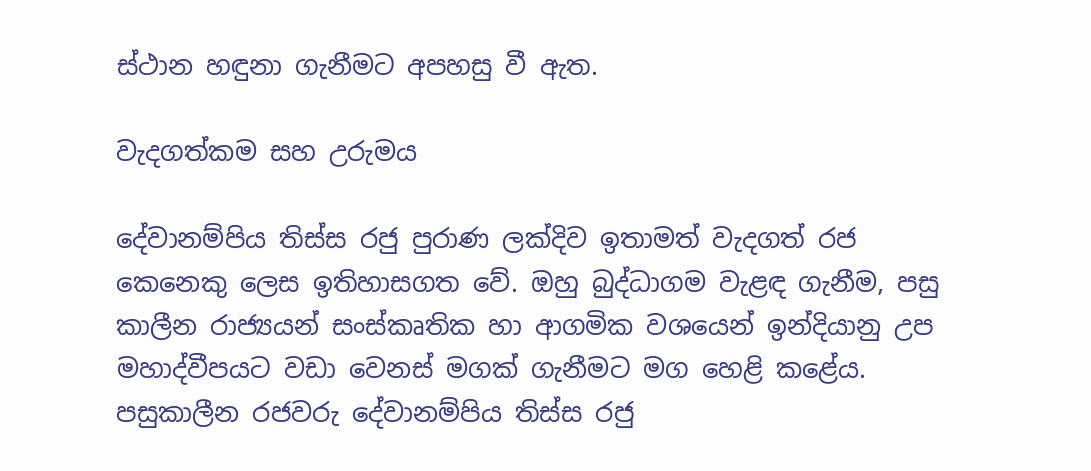ස්ථාන හඳුනා ගැනීමට අපහසු වී ඇත.

වැදගත්කම සහ උරුමය

දේවානම්පිය තිස්ස රජු පුරාණ ලක්දිව ඉතාමත් වැදගත් රජ කෙනෙකු ලෙස ඉතිහාසගත වේ. ඔහු බුද්ධාගම වැළඳ ගැනීම, පසු කාලීන රාජ්‍යයන් සංස්කෘතික හා ආගමික වශයෙන් ඉන්දියානු උප මහාද්වීපයට වඩා වෙනස් මගක් ගැනීමට මග හෙළි කළේය. පසුකාලීන රජවරු දේවානම්පිය තිස්ස රජු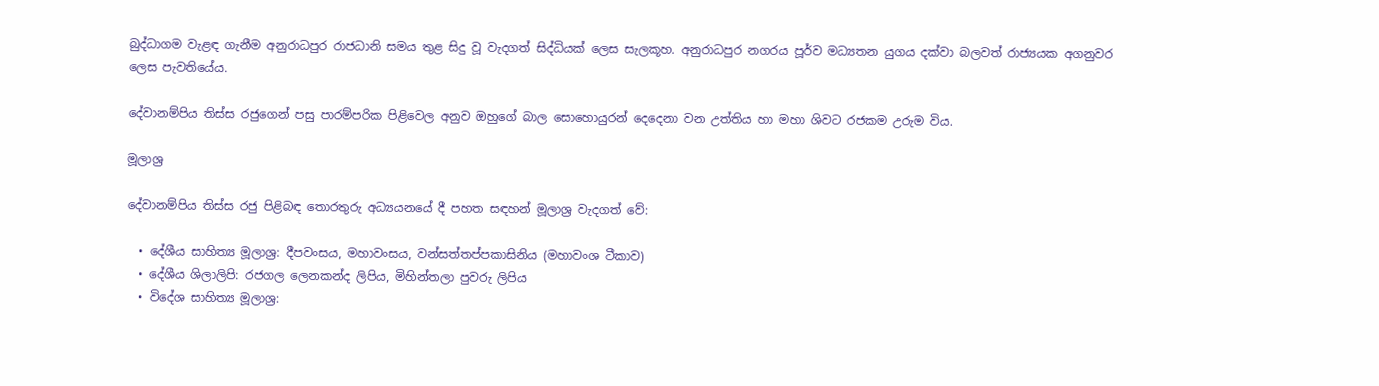බුද්ධාගම වැළඳ ගැනීම අනුරාධපුර රාජධානි සමය තුළ සිදු වූ වැදගත් සිද්ධියක් ලෙස සැලකූහ. අනුරාධපුර නගරය පූර්ව මධ්‍යතන යුගය දක්වා බලවත් රාජ්‍යයක අගනුවර ලෙස පැවතියේය.

දේවානම්පිය තිස්ස රජුගෙන් පසු පාරම්පරික පිළිවෙල අනුව ඔහුගේ බාල සොහොයුරන් දෙදෙනා වන උත්තිය හා මහා ශිවට රජකම උරුම විය.

මූලාශ්‍ර

දේවානම්පිය තිස්ස රජු පිළිබඳ තොරතුරු අධ්‍යයනයේ දී පහත සඳහන් මූලාශ්‍ර වැදගත් වේ:

  • දේශීය සාහිත්‍ය මූලාශ්‍ර: දීපවංසය, මහාවංසය, වන්සත්තප්පකාසිනිය (මහාවංශ ටීකාව)
  • දේශීය ශිලාලිපි: රජගල ලෙනකන්ද ලිපිය, මිහින්තලා පුවරු ලිපිය
  • විදේශ සාහිත්‍ය මූලාශ්‍ර: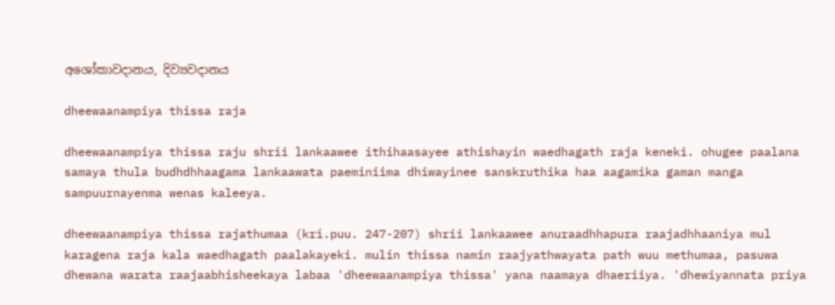අශෝකාවදානය, දිව්‍යවදානය

dheewaanampiya thissa raja

dheewaanampiya thissa raju shrii lankaawee ithihaasayee athishayin waedhagath raja keneki. ohugee paalana samaya thula budhdhhaagama lankaawata paeminiima dhiwayinee sanskruthika haa aagamika gaman manga sampuurnayenma wenas kaleeya.

dheewaanampiya thissa rajathumaa (kri.puu. 247-207) shrii lankaawee anuraadhhapura raajadhhaaniya mul karagena raja kala waedhagath paalakayeki. mulin thissa namin raajyathwayata path wuu methumaa, pasuwa dhewana warata raajaabhisheekaya labaa 'dheewaanampiya thissa' yana naamaya dhaeriiya. 'dhewiyannata priya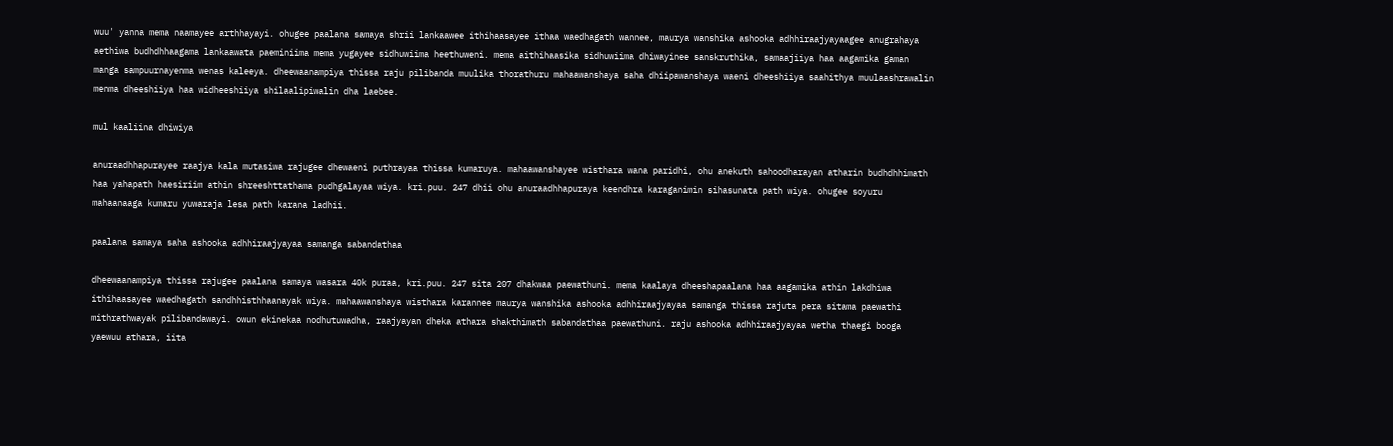wuu' yanna mema naamayee arthhayayi. ohugee paalana samaya shrii lankaawee ithihaasayee ithaa waedhagath wannee, maurya wanshika ashooka adhhiraajyayaagee anugrahaya aethiwa budhdhhaagama lankaawata paeminiima mema yugayee sidhuwiima heethuweni. mema aithihaasika sidhuwiima dhiwayinee sanskruthika, samaajiiya haa aagamika gaman manga sampuurnayenma wenas kaleeya. dheewaanampiya thissa raju pilibanda muulika thorathuru mahaawanshaya saha dhiipawanshaya waeni dheeshiiya saahithya muulaashrawalin menma dheeshiiya haa widheeshiiya shilaalipiwalin dha laebee.

mul kaaliina dhiwiya

anuraadhhapurayee raajya kala mutasiwa rajugee dhewaeni puthrayaa thissa kumaruya. mahaawanshayee wisthara wana paridhi, ohu anekuth sahoodharayan atharin budhdhhimath haa yahapath haesiriim athin shreeshttathama pudhgalayaa wiya. kri.puu. 247 dhii ohu anuraadhhapuraya keendhra karaganimin sihasunata path wiya. ohugee soyuru mahaanaaga kumaru yuwaraja lesa path karana ladhii.

paalana samaya saha ashooka adhhiraajyayaa samanga sabandathaa

dheewaanampiya thissa rajugee paalana samaya wasara 40k puraa, kri.puu. 247 sita 207 dhakwaa paewathuni. mema kaalaya dheeshapaalana haa aagamika athin lakdhiwa ithihaasayee waedhagath sandhhisthhaanayak wiya. mahaawanshaya wisthara karannee maurya wanshika ashooka adhhiraajyayaa samanga thissa rajuta pera sitama paewathi mithrathwayak pilibandawayi. owun ekinekaa nodhutuwadha, raajyayan dheka athara shakthimath sabandathaa paewathuni. raju ashooka adhhiraajyayaa wetha thaegi booga yaewuu athara, iita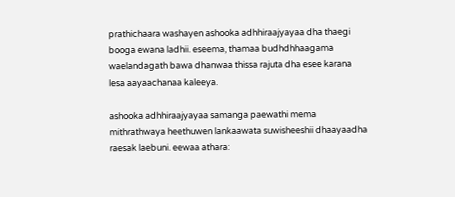prathichaara washayen ashooka adhhiraajyayaa dha thaegi booga ewana ladhii. eseema, thamaa budhdhhaagama waelandagath bawa dhanwaa thissa rajuta dha esee karana lesa aayaachanaa kaleeya.

ashooka adhhiraajyayaa samanga paewathi mema mithrathwaya heethuwen lankaawata suwisheeshii dhaayaadha raesak laebuni. eewaa athara: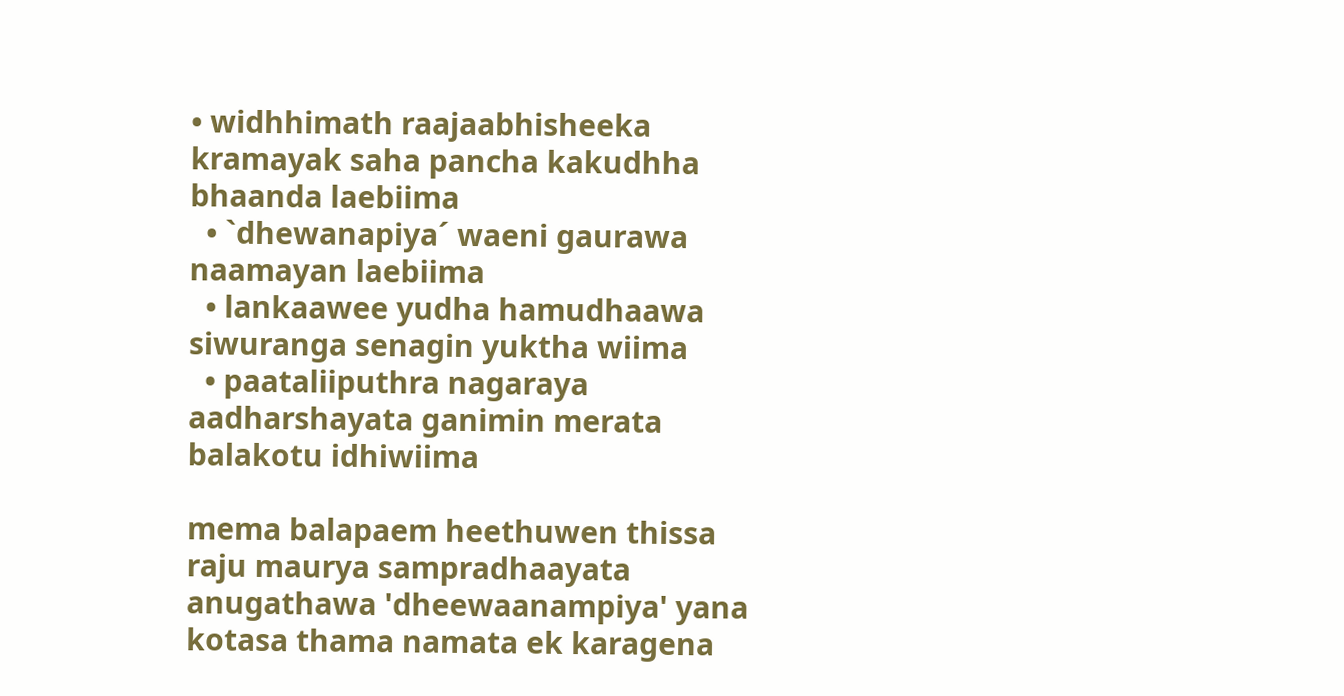• widhhimath raajaabhisheeka kramayak saha pancha kakudhha bhaanda laebiima
  • `dhewanapiya´ waeni gaurawa naamayan laebiima
  • lankaawee yudha hamudhaawa siwuranga senagin yuktha wiima
  • paataliiputhra nagaraya aadharshayata ganimin merata balakotu idhiwiima

mema balapaem heethuwen thissa raju maurya sampradhaayata anugathawa 'dheewaanampiya' yana kotasa thama namata ek karagena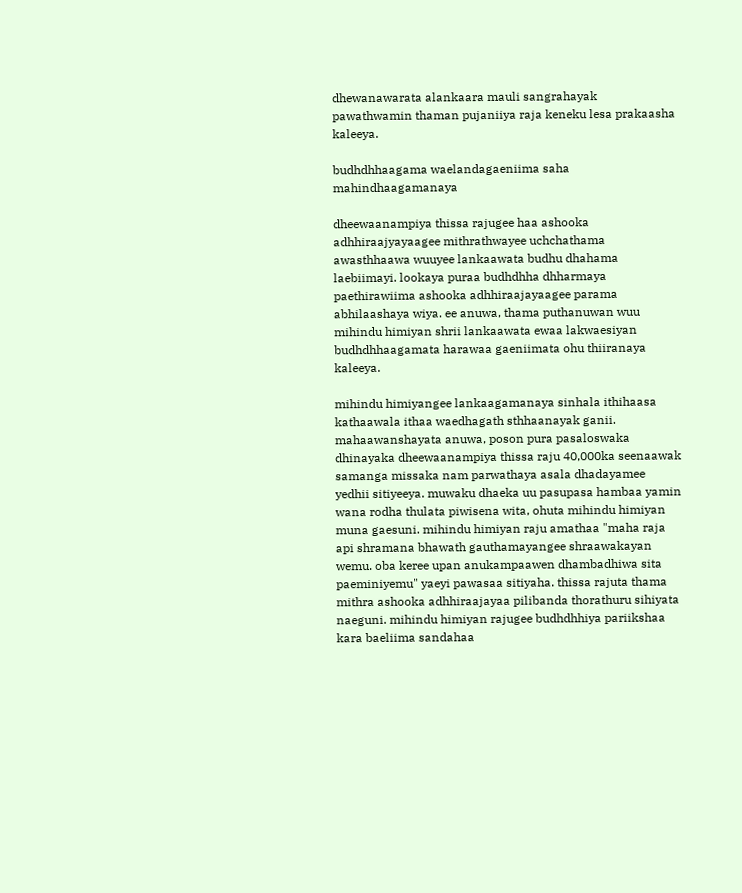dhewanawarata alankaara mauli sangrahayak pawathwamin thaman pujaniiya raja keneku lesa prakaasha kaleeya.

budhdhhaagama waelandagaeniima saha mahindhaagamanaya

dheewaanampiya thissa rajugee haa ashooka adhhiraajyayaagee mithrathwayee uchchathama awasthhaawa wuuyee lankaawata budhu dhahama laebiimayi. lookaya puraa budhdhha dhharmaya paethirawiima ashooka adhhiraajayaagee parama abhilaashaya wiya. ee anuwa, thama puthanuwan wuu mihindu himiyan shrii lankaawata ewaa lakwaesiyan budhdhhaagamata harawaa gaeniimata ohu thiiranaya kaleeya.

mihindu himiyangee lankaagamanaya sinhala ithihaasa kathaawala ithaa waedhagath sthhaanayak ganii. mahaawanshayata anuwa, poson pura pasaloswaka dhinayaka dheewaanampiya thissa raju 40,000ka seenaawak samanga missaka nam parwathaya asala dhadayamee yedhii sitiyeeya. muwaku dhaeka uu pasupasa hambaa yamin wana rodha thulata piwisena wita, ohuta mihindu himiyan muna gaesuni. mihindu himiyan raju amathaa "maha raja api shramana bhawath gauthamayangee shraawakayan wemu. oba keree upan anukampaawen dhambadhiwa sita paeminiyemu" yaeyi pawasaa sitiyaha. thissa rajuta thama mithra ashooka adhhiraajayaa pilibanda thorathuru sihiyata naeguni. mihindu himiyan rajugee budhdhhiya pariikshaa kara baeliima sandahaa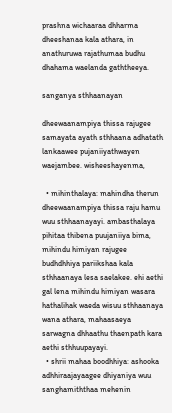prashna wichaaraa dhharma dheeshanaa kala athara, in anathuruwa rajathumaa budhu dhahama waelanda gaththeeya.

sanganya sthhaanayan

dheewaanampiya thissa rajugee samayata ayath sthhaana adhatath lankaawee pujaniiyathwayen waejambee. wisheeshayenma,

  • mihinthalaya: mahindha therun dheewaanampiya thissa raju hamu wuu sthhaanayayi. ambasthalaya pihitaa thibena puujaniiya bima, mihindu himiyan rajugee budhdhhiya pariikshaa kala sthhaanaya lesa saelakee. ehi aethi gal lena mihindu himiyan wasara hathalihak waeda wisuu sthhaanaya wana athara, mahaasaeya sarwagna dhhaathu thaenpath kara aethi sthhuupayayi.
  • shrii mahaa boodhhiya: ashooka adhhiraajayaagee dhiyaniya wuu sanghamiththaa mehenin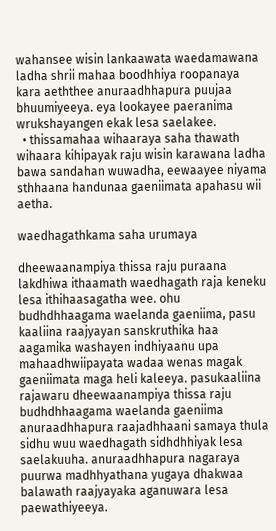wahansee wisin lankaawata waedamawana ladha shrii mahaa boodhhiya roopanaya kara aeththee anuraadhhapura puujaa bhuumiyeeya. eya lookayee paeranima wrukshayangen ekak lesa saelakee.
  • thissamahaa wihaaraya saha thawath wihaara kihipayak raju wisin karawana ladha bawa sandahan wuwadha, eewaayee niyama sthhaana handunaa gaeniimata apahasu wii aetha.

waedhagathkama saha urumaya

dheewaanampiya thissa raju puraana lakdhiwa ithaamath waedhagath raja keneku lesa ithihaasagatha wee. ohu budhdhhaagama waelanda gaeniima, pasu kaaliina raajyayan sanskruthika haa aagamika washayen indhiyaanu upa mahaadhwiipayata wadaa wenas magak gaeniimata maga heli kaleeya. pasukaaliina rajawaru dheewaanampiya thissa raju budhdhhaagama waelanda gaeniima anuraadhhapura raajadhhaani samaya thula sidhu wuu waedhagath sidhdhhiyak lesa saelakuuha. anuraadhhapura nagaraya puurwa madhhyathana yugaya dhakwaa balawath raajyayaka aganuwara lesa paewathiyeeya.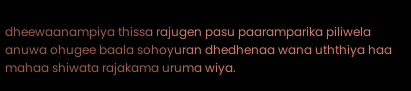dheewaanampiya thissa rajugen pasu paaramparika piliwela anuwa ohugee baala sohoyuran dhedhenaa wana uththiya haa mahaa shiwata rajakama uruma wiya.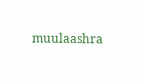muulaashra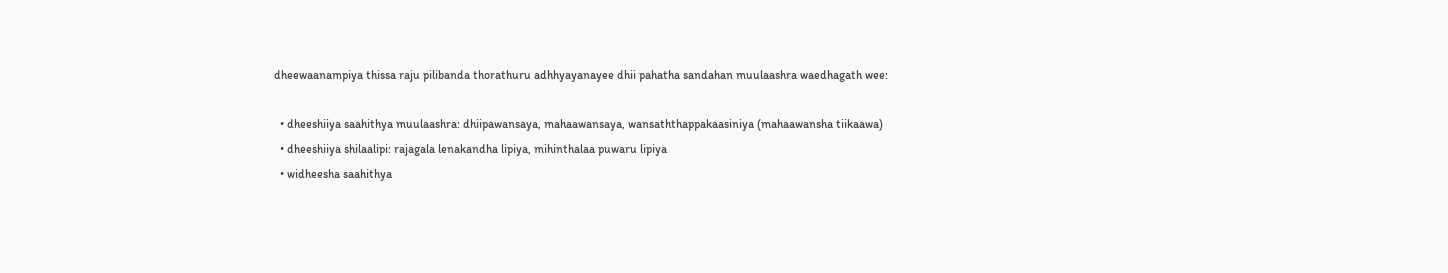dheewaanampiya thissa raju pilibanda thorathuru adhhyayanayee dhii pahatha sandahan muulaashra waedhagath wee:

  • dheeshiiya saahithya muulaashra: dhiipawansaya, mahaawansaya, wansaththappakaasiniya (mahaawansha tiikaawa)
  • dheeshiiya shilaalipi: rajagala lenakandha lipiya, mihinthalaa puwaru lipiya
  • widheesha saahithya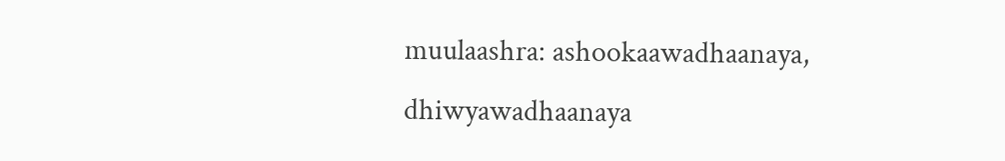muulaashra: ashookaawadhaanaya, dhiwyawadhaanaya